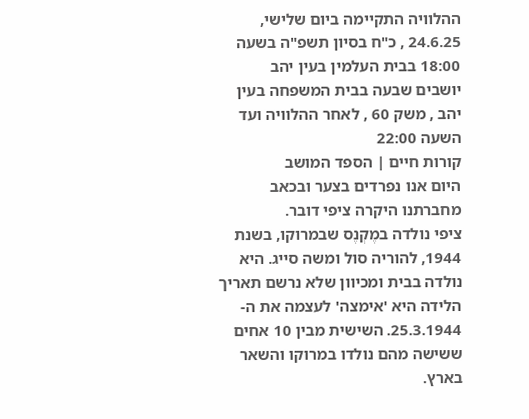ההלוויה התקיימה ביום שלישי, 24.6.25 , כ"ח בסיון תשפ"ה בשעה 18:00 בבית העלמין בעין יהב
יושבים שבעה בבית המשפחה בעין יהב , משק 60 , לאחר ההלוויה ועד השעה 22:00
קורות חיים | הספד המושב
היום אנו נפרדים בצער ובכאב מחברתנו היקרה ציפי דובר.
ציפי נולדה במֶקְנֶס שבמרוקו, בשנת 1944, להוריה סול ומשה סייג. היא נולדה בבית ומכיוון שלא נרשם תאריך הלידה היא 'אימצה' לעצמה את ה- 25.3.1944. השישית מבין 10 אחים ששישה מהם נולדו במרוקו והשאר בארץ.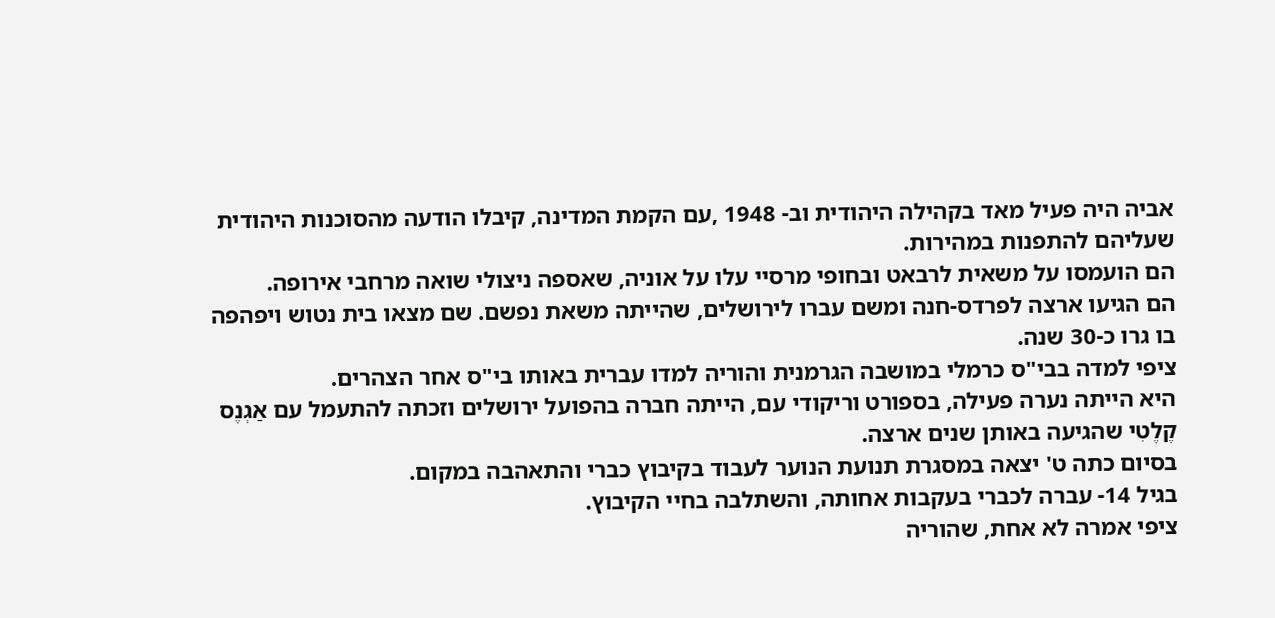אביה היה פעיל מאד בקהילה היהודית וב- 1948 ,עם הקמת המדינה, קיבלו הודעה מהסוכנות היהודית שעליהם להתפנות במהירות.
הם הועמסו על משאית לרבאט ובחופי מרסיי עלו על אוניה, שאספה ניצולי שואה מרחבי אירופה.
הם הגיעו ארצה לפרדס-חנה ומשם עברו לירושלים, שהייתה משאת נפשם. שם מצאו בית נטוש ויפהפה בו גרו כ-30 שנה.
ציפי למדה בבי"ס כרמלי במושבה הגרמנית והוריה למדו עברית באותו בי"ס אחר הצהרים.
היא הייתה נערה פעילה, בספורט וריקודי עם, הייתה חברה בהפועל ירושלים וזכתה להתעמל עם אַגְנֶס קֶלֶטִי שהגיעה באותן שנים ארצה.
בסיום כתה ט' יצאה במסגרת תנועת הנוער לעבוד בקיבוץ כברי והתאהבה במקום.
בגיל 14- עברה לכברי בעקבות אחותה, והשתלבה בחיי הקיבוץ.
ציפי אמרה לא אחת, שהוריה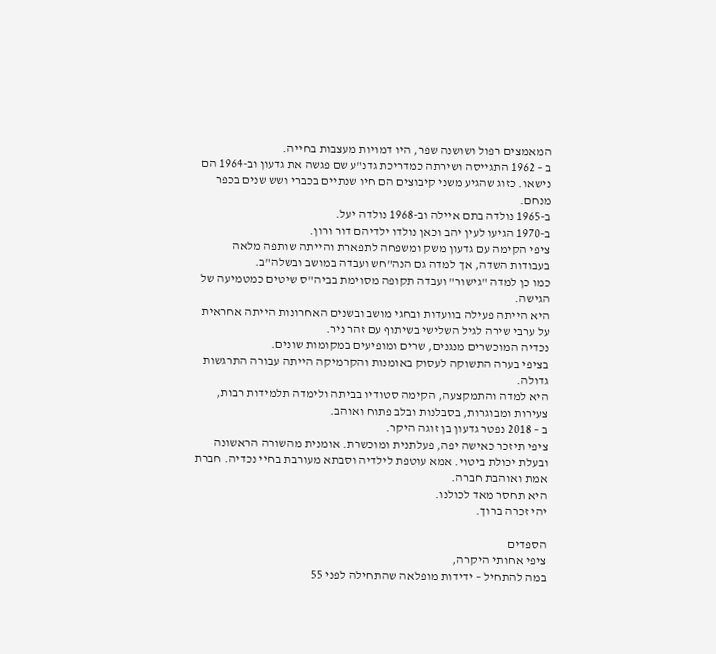המאמצים רפול ושושנה שפר, היו דמויות מעצבות בחייה.
ב – 1962 התגייסה ושירתה כמדריכת גדנ"ע שם פגשה את גדעון וב-1964 הם נישאו. כזוג שהגיע משני קיבוצים הם חיו שנתיים בכברי ושש שנים בכפר מנחם.
ב-1965 נולדה בתם איילה וב-1968 נולדה יעל.
ב-1970 הגיעו לעין יהב וכאן נולדו ילדיהם דור ורון.
ציפי הקימה עם גדעון משק ומשפחה לתפארת והייתה שותפה מלאה בעבודות השדה, אך למדה גם הנה"חש ועבדה במושב ובשלה"ב.
כמו כן למדה "גישור" ועבדה תקופה מסוימת בביה"ס שיטים כמטמיעה של הגישה.
היא הייתה פעילה בוועדות ובחגי מושב ובשנים האחרונות הייתה אחראית על ערבי שירה לגיל השלישי בשיתוף עם זהר ניר.
נכדיה המוכשרים מנגנים, שרים ומופיעים במקומות שונים.
בציפי בערה התשוקה לעסוק באומנות והקרמיקה הייתה עבורה התרגשות גדולה.
היא למדה והתמקצעה, הקימה סטודיו בביתה ולימדה תלמידות רבות, צעירות ומבוגרות, בסבלנות ובלב פתוח ואוהב.
ב – 2018 נפטר גדעון בן זוגה היקר.
ציפי תיזכר כאישה יפה, פעלתנית ומוכשרת. אומנית מהשורה הראשונה ובעלת יכולת ביטוי. אמא עוטפת לילדיה וסבתא מעורבת בחיי נכדיה. חברת אמת ואוהבת חברה.
היא תחסר מאד לכולנו.
יהי זכרה ברוך.

הספדים
ציפי אחותי היקרה,
במה להתחיל – ידידות מופלאה שהתחילה לפני 55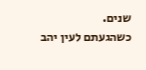שנים.
כשהגעתם לעין יהב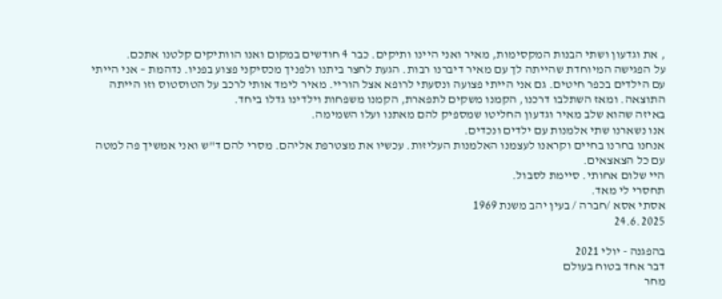, את וגדעון ושתי הבנות המקסימות, מאיר ואני היינו ותיקים. כבר 4 חודשים במקום ואנו הוותיקים קלטנו אתכם.
על הפגישה המיוחדת שהייתה לך עם מאיר דיברנו רבות. הגעת לחצר ביתנו ולפניך מכסיקני פצוע בפניו. נדהמת – אני הייתי עם הילדים בכפר חיטים. גם אני הייתי פצועה ונסעתי לרופא אצל הוריי. מאיר לימד אותי לרכב על הטוסטוס וזו הייתה התוצאה. ומאז השתלבו דרכנו, הקמנו משקים לתפארת, הקמנו משפחות וילדינו גדלו ביחד.
באיזה שהוא שלב מאיר וגדעון החליטו שמספיק להם מאתנו ועלו השמימה.
אנו נשארנו שתי אלמנות עם ילדים ונכדים.
אנחנו בחרנו בחיים וקראנו לעצמנו האלמנות העליזות. עכשיו את מצטרפת אליהם. מסרי להם ד"ש ואני אמשיך פה למטה עם כל הצאצאים.
היי שלום אחותי. סיימת לסבול.
תחסרי לי מאד.
אסתי אסא /חברה / בעין יהב משנת 1969
24.6.2025

בהפגנה - יולי 2021
דבר אחד בטוח בעולם
מחר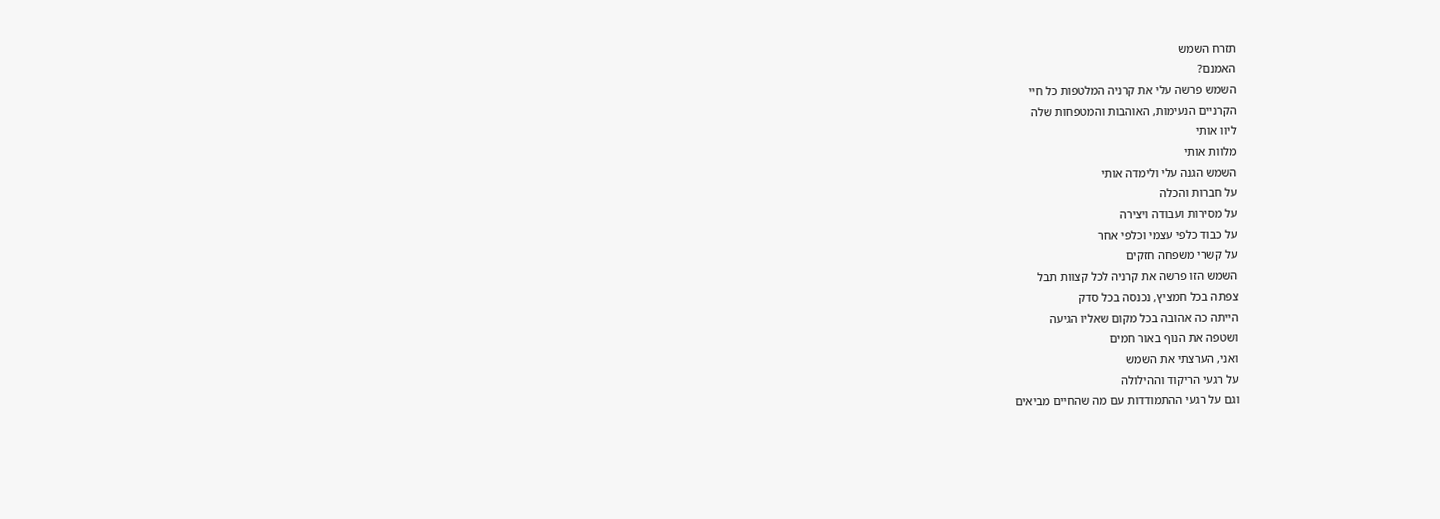תזרח השמש
האמנם?
השמש פרשה עלי את קרניה המלטפות כל חיי
הקרניים הנעימות, האוהבות והמטפחות שלה
ליוו אותי
מלוות אותי
השמש הגנה עלי ולימדה אותי
על חברות והכלה
על מסירות ועבודה ויצירה
על כבוד כלפי עצמי וכלפי אחר
על קשרי משפחה חזקים
השמש הזו פרשה את קרניה לכל קצוות תבל
צפתה בכל חמציץ, נכנסה בכל סדק
הייתה כה אהובה בכל מקום שאליו הגיעה
ושטפה את הנוף באור חמים
ואני, הערצתי את השמש
על רגעי הריקוד וההילולה
וגם על רגעי ההתמודדות עם מה שהחיים מביאים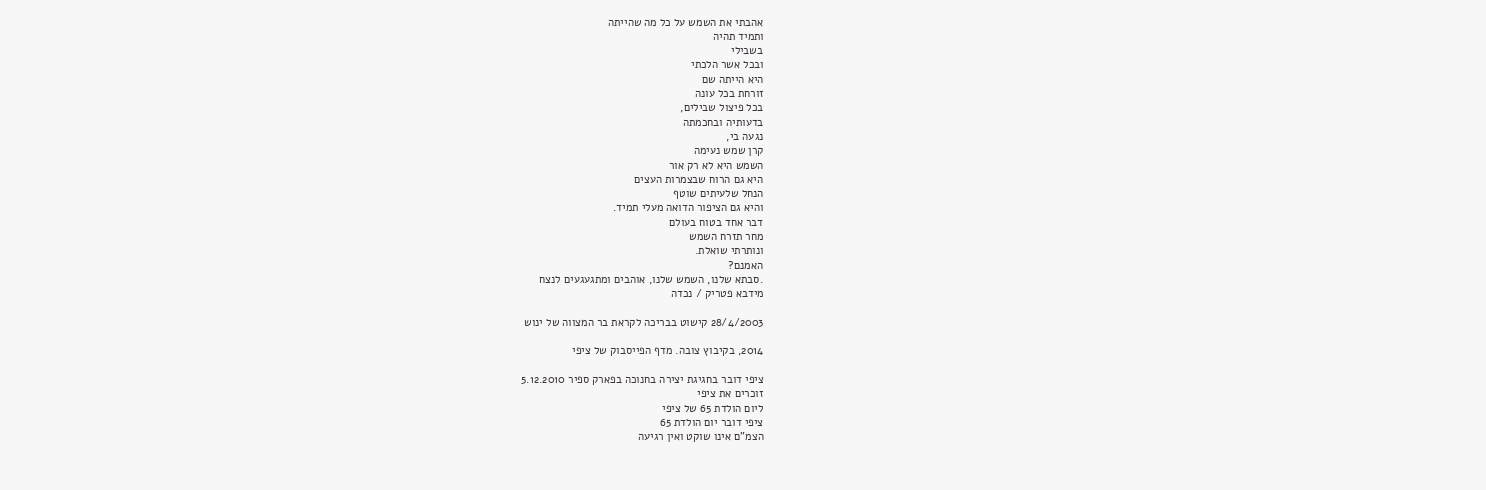אהבתי את השמש על כל מה שהייתה
ותמיד תהיה
בשבילי
ובכל אשר הלכתי
היא הייתה שם
זורחת בכל עונה
בכל פיצול שבילים,
בדעותיה ובחכמתה
נגעה בי,
קרן שמש נעימה
השמש היא לא רק אור
היא גם הרוח שבצמרות העצים
הנחל שלעיתים שוטף
והיא גם הציפור הדואה מעלי תמיד.
דבר אחד בטוח בעולם
מחר תזרח השמש
ונותרתי שואלת.
האמנם?
.סבתא שלנו, השמש שלנו, אוהבים ומתגעגעים לנצח
מידבא פטריק / נכדה

28/4/2003 קישוט בבריכה לקראת בר המצווה של ינוש

2014, בקיבוץ צובה. מדף הפייסבוק של ציפי

ציפי דובר בחגיגת יצירה בחנוכה בפארק ספיר 5.12.2010
זוכרים את ציפי
ליום הולדת 65 של ציפי
ציפי דובר יום הולדת 65
הצמ"ם אינו שוקט ואין רגיעה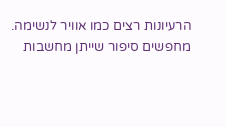הרעיונות רצים כמו אוויר לנשימה.
מחפשים סיפור שייתן מחשבות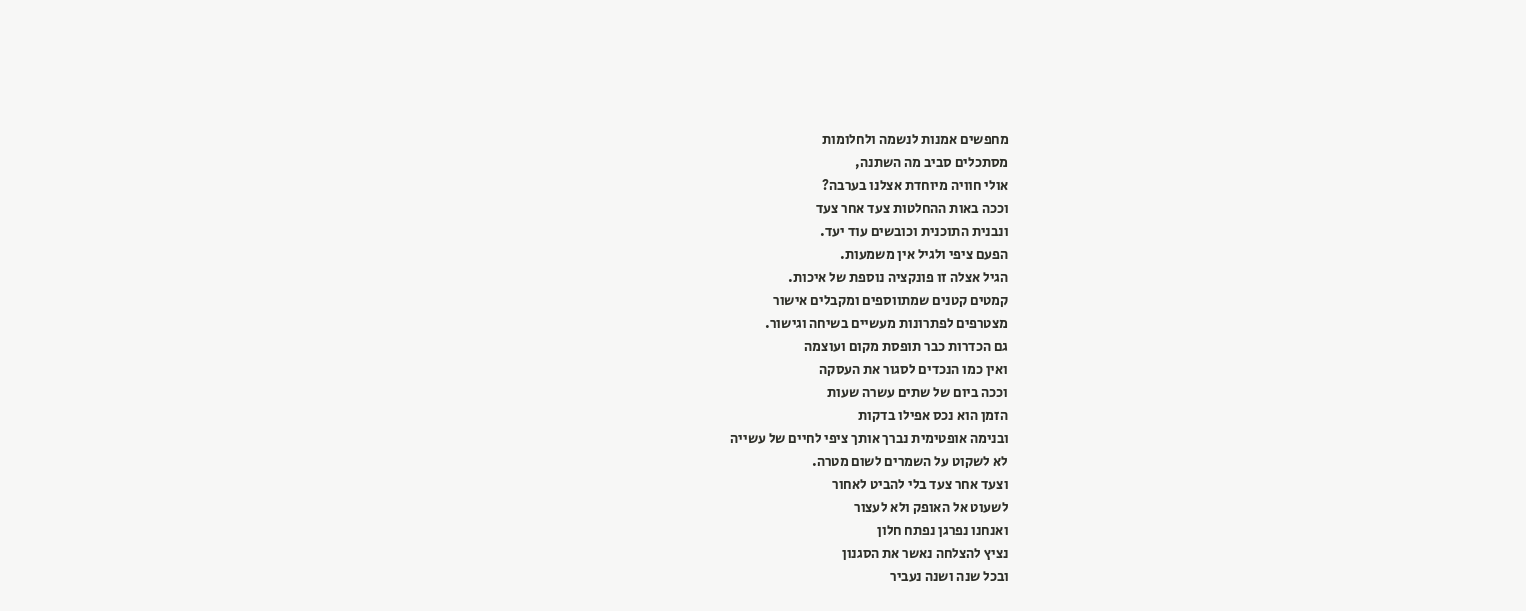מחפשים אמנות לנשמה ולחלומות
מסתכלים סביב מה השתנה,
אולי חוויה מיוחדת אצלנו בערבה?
וככה באות ההחלטות צעד אחר צעד
ונבנית התוכנית וכובשים עוד יעד.
הפעם ציפי ולגיל אין משמעות.
הגיל אצלה זו פונקציה נוספת של איכות.
קמטים קטנים שמתווספים ומקבלים אישור
מצטרפים לפתרונות מעשיים בשיחה וגישור.
גם הכדרות כבר תופסת מקום ועוצמה
ואין כמו הנכדים לסגור את העסקה
וככה ביום של שתים עשרה שעות
הזמן הוא נכס אפילו בדקות
ובנימה אופטימית נברך אותך ציפי לחיים של עשייה
לא לשקוט על השמרים לשום מטרה.
וצעד אחר צעד בלי להביט לאחור
לשעוט אל האופק ולא לעצור
ואנחנו נפרגן נפתח חלון
נציץ להצלחה נאשר את הסגנון
ובכל שנה ושנה נעביר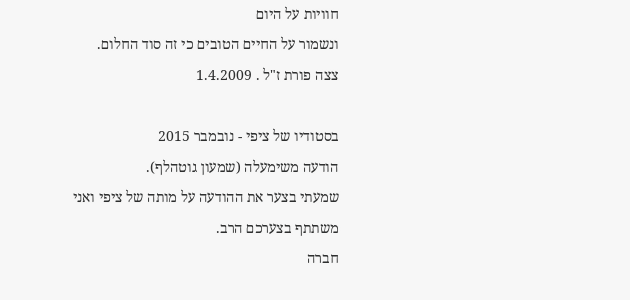חוויות על היום
ונשמור על החיים הטובים כי זה סוד החלום.
צצה פורת ז"ל . 1.4.2009

בסטודיו של ציפי - נובמבר 2015
הודעה משימעלה (שמעון גוטהלף).
שמעתי בצער את ההודעה על מותה של ציפי ואני משתתף בצערכם הרב.
חברה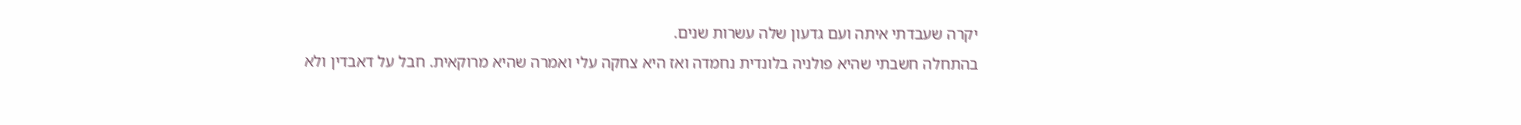יקרה שעבדתי איתה ועם גדעון שלה עשרות שנים.
בהתחלה חשבתי שהיא פולניה בלונדית נחמדה ואז היא צחקה עלי ואמרה שהיא מרוקאית. חבל על דאבדין ולא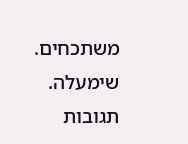משתכחים.
שימעלה.
תגובות